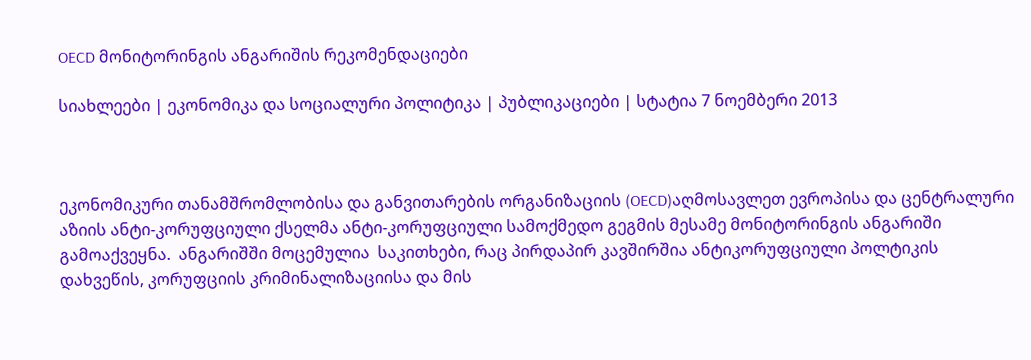OECD მონიტორინგის ანგარიშის რეკომენდაციები

სიახლეები | ეკონომიკა და სოციალური პოლიტიკა | პუბლიკაციები | სტატია 7 ნოემბერი 2013



ეკონომიკური თანამშრომლობისა და განვითარების ორგანიზაციის (OECD)აღმოსავლეთ ევროპისა და ცენტრალური აზიის ანტი-კორუფციული ქსელმა ანტი-კორუფციული სამოქმედო გეგმის მესამე მონიტორინგის ანგარიში გამოაქვეყნა.  ანგარიშში მოცემულია  საკითხები, რაც პირდაპირ კავშირშია ანტიკორუფციული პოლტიკის დახვეწის, კორუფციის კრიმინალიზაციისა და მის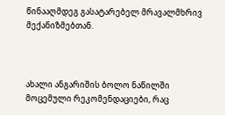წინააღმდეგ გასატარებელ მრავალმხრივ მექანიზმებთან.



ახალი ანგარიშის ბოლო ნაწილში მოცემული რეკომენდაციები, რაც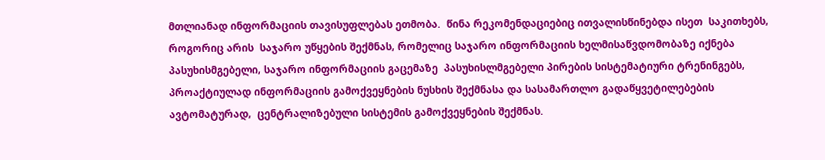მთლიანად ინფორმაციის თავისუფლებას ეთმობა.  წინა რეკომენდაციებიც ითვალისწინებდა ისეთ  საკითხებს, როგორიც არის  საჯარო უწყების შექმნას, რომელიც საჯარო ინფორმაციის ხელმისაწვდომობაზე იქნება პასუხისმგებელი, საჯარო ინფორმაციის გაცემაზე  პასუხისლმგებელი პირების სისტემატიური ტრენინგებს, პროაქტიულად ინფორმაციის გამოქვეყნების ნუსხის შექმნასა და სასამართლო გადაწყვეტილებების ავტომატურად,  ცენტრალიზებული სისტემის გამოქვეყნების შექმნას.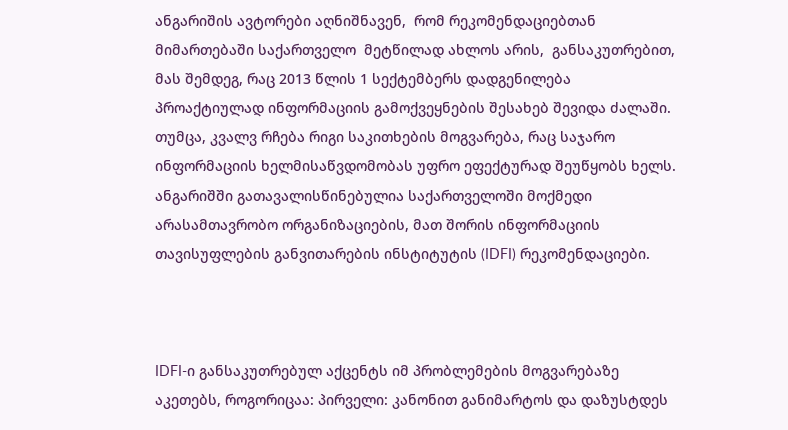ანგარიშის ავტორები აღნიშნავენ,  რომ რეკომენდაციებთან  მიმართებაში საქართველო  მეტწილად ახლოს არის,  განსაკუთრებით, მას შემდეგ, რაც 2013 წლის 1 სექტემბერს დადგენილება პროაქტიულად ინფორმაციის გამოქვეყნების შესახებ შევიდა ძალაში. თუმცა, კვალვ რჩება რიგი საკითხების მოგვარება, რაც საჯარო ინფორმაციის ხელმისაწვდომობას უფრო ეფექტურად შეუწყობს ხელს. ანგარიშში გათავალისწინებულია საქართველოში მოქმედი არასამთავრობო ორგანიზაციების, მათ შორის ინფორმაციის თავისუფლების განვითარების ინსტიტუტის (IDFI) რეკომენდაციები.



IDFI-ი განსაკუთრებულ აქცენტს იმ პრობლემების მოგვარებაზე აკეთებს, როგორიცაა: პირველი: კანონით განიმარტოს და დაზუსტდეს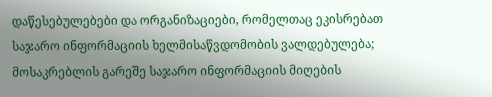დაწესებულებები და ორგანიზაციები, რომელთაც ეკისრებათ საჯარო ინფორმაციის ხელმისაწვდომობის ვალდებულება; მოსაკრებლის გარეშე საჯარო ინფორმაციის მიღების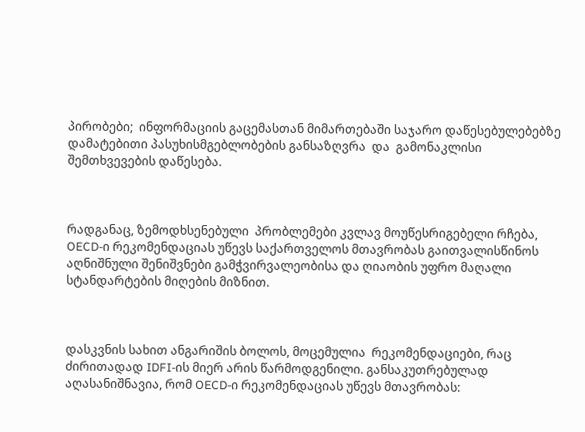პირობები;  ინფორმაციის გაცემასთან მიმართებაში საჯარო დაწესებულებებზე დამატებითი პასუხისმგებლობების განსაზღვრა  და  გამონაკლისი შემთხვევების დაწესება.



რადგანაც, ზემოდხსენებული  პრობლემები კვლავ მოუწესრიგებელი რჩება, OECD-ი რეკომენდაციას უწევს საქართველოს მთავრობას გაითვალისწინოს აღნიშნული შენიშვნები გამჭვირვალეობისა და ღიაობის უფრო მაღალი სტანდარტების მიღების მიზნით.



დასკვნის სახით ანგარიშის ბოლოს, მოცემულია  რეკომენდაციები, რაც ძირითადად IDFI-ის მიერ არის წარმოდგენილი. განსაკუთრებულად აღასანიშნავია, რომ OECD-ი რეკომენდაციას უწევს მთავრობას: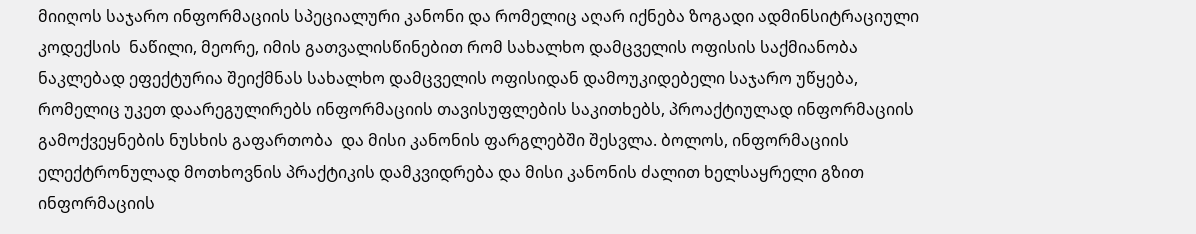მიიღოს საჯარო ინფორმაციის სპეციალური კანონი და რომელიც აღარ იქნება ზოგადი ადმინსიტრაციული კოდექსის  ნაწილი, მეორე, იმის გათვალისწინებით რომ სახალხო დამცველის ოფისის საქმიანობა ნაკლებად ეფექტურია შეიქმნას სახალხო დამცველის ოფისიდან დამოუკიდებელი საჯარო უწყება, რომელიც უკეთ დაარეგულირებს ინფორმაციის თავისუფლების საკითხებს, პროაქტიულად ინფორმაციის გამოქვეყნების ნუსხის გაფართობა  და მისი კანონის ფარგლებში შესვლა. ბოლოს, ინფორმაციის ელექტრონულად მოთხოვნის პრაქტიკის დამკვიდრება და მისი კანონის ძალით ხელსაყრელი გზით ინფორმაციის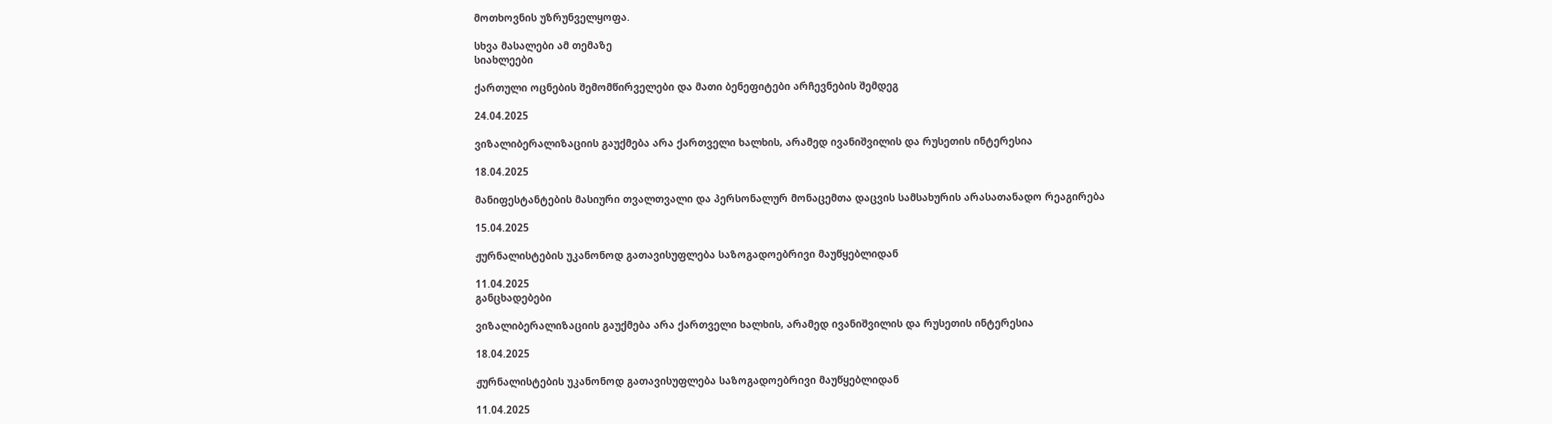მოთხოვნის უზრუნველყოფა.

სხვა მასალები ამ თემაზე
სიახლეები

ქართული ოცნების შემომწირველები და მათი ბენეფიტები არჩევნების შემდეგ

24.04.2025

ვიზალიბერალიზაციის გაუქმება არა ქართველი ხალხის, არამედ ივანიშვილის და რუსეთის ინტერესია

18.04.2025

მანიფესტანტების მასიური თვალთვალი და პერსონალურ მონაცემთა დაცვის სამსახურის არასათანადო რეაგირება

15.04.2025

ჟურნალისტების უკანონოდ გათავისუფლება საზოგადოებრივი მაუწყებლიდან

11.04.2025
განცხადებები

ვიზალიბერალიზაციის გაუქმება არა ქართველი ხალხის, არამედ ივანიშვილის და რუსეთის ინტერესია

18.04.2025

ჟურნალისტების უკანონოდ გათავისუფლება საზოგადოებრივი მაუწყებლიდან

11.04.2025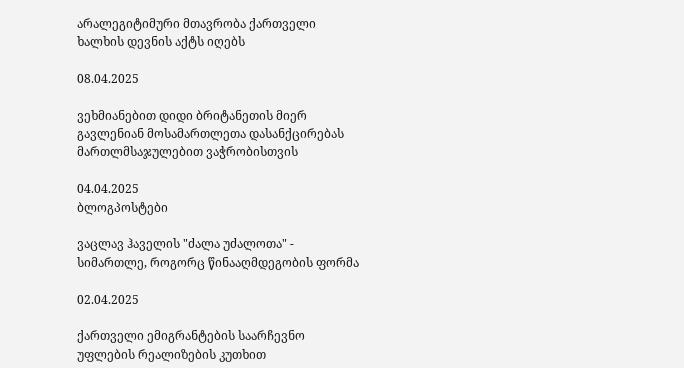არალეგიტიმური მთავრობა ქართველი ხალხის დევნის აქტს იღებს

08.04.2025

ვეხმიანებით დიდი ბრიტანეთის მიერ გავლენიან მოსამართლეთა დასანქცირებას მართლმსაჯულებით ვაჭრობისთვის

04.04.2025
ბლოგპოსტები

ვაცლავ ჰაველის "ძალა უძალოთა" - სიმართლე, როგორც წინააღმდეგობის ფორმა

02.04.2025

ქართველი ემიგრანტების საარჩევნო უფლების რეალიზების კუთხით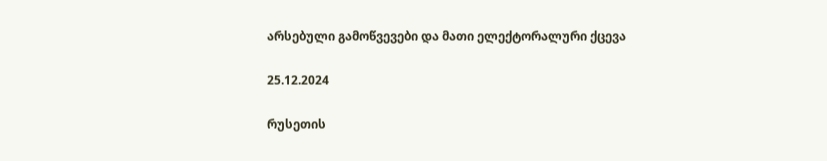არსებული გამოწვევები და მათი ელექტორალური ქცევა

25.12.2024

რუსეთის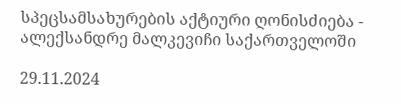სპეცსამსახურების აქტიური ღონისძიება - ალექსანდრე მალკევიჩი საქართველოში

29.11.2024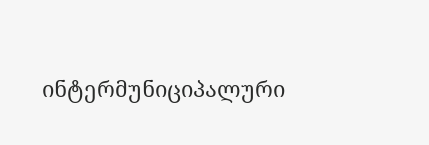ინტერმუნიციპალური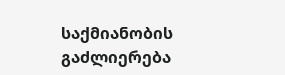საქმიანობის გაძლიერება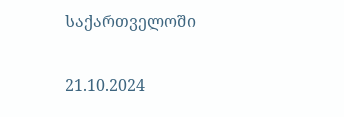საქართველოში

21.10.2024